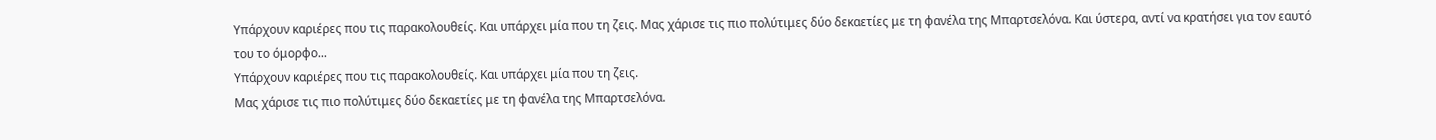Υπάρχουν καριέρες που τις παρακολουθείς. Και υπάρχει μία που τη ζεις. Μας χάρισε τις πιο πολύτιμες δύο δεκαετίες με τη φανέλα της Μπαρτσελόνα. Και ύστερα, αντί να κρατήσει για τον εαυτό του το όμορφο...
Υπάρχουν καριέρες που τις παρακολουθείς. Και υπάρχει μία που τη ζεις.
Μας χάρισε τις πιο πολύτιμες δύο δεκαετίες με τη φανέλα της Μπαρτσελόνα.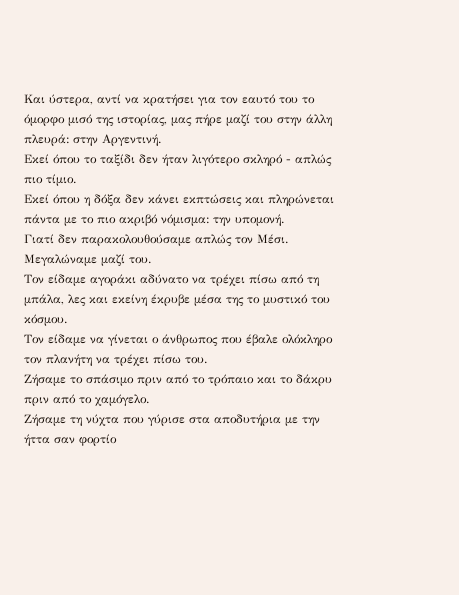Και ύστερα, αντί να κρατήσει για τον εαυτό του το όμορφο μισό της ιστορίας, μας πήρε μαζί του στην άλλη πλευρά: στην Αργεντινή.
Εκεί όπου το ταξίδι δεν ήταν λιγότερο σκληρό - απλώς πιο τίμιο.
Εκεί όπου η δόξα δεν κάνει εκπτώσεις και πληρώνεται πάντα με το πιο ακριβό νόμισμα: την υπομονή.
Γιατί δεν παρακολουθούσαμε απλώς τον Μέσι.
Μεγαλώναμε μαζί του.
Τον είδαμε αγοράκι αδύνατο να τρέχει πίσω από τη μπάλα, λες και εκείνη έκρυβε μέσα της το μυστικό του κόσμου.
Τον είδαμε να γίνεται ο άνθρωπος που έβαλε ολόκληρο τον πλανήτη να τρέχει πίσω του.
Ζήσαμε το σπάσιμο πριν από το τρόπαιο και το δάκρυ πριν από το χαμόγελο.
Ζήσαμε τη νύχτα που γύρισε στα αποδυτήρια με την ήττα σαν φορτίο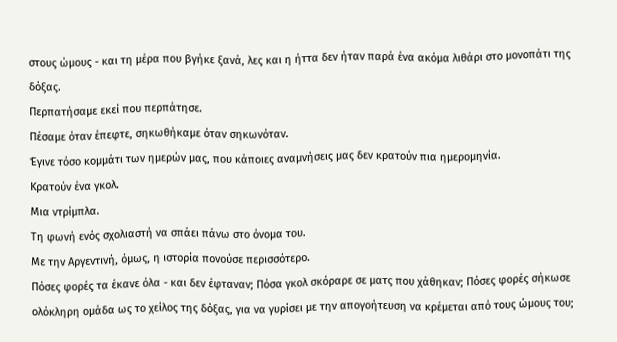στους ώμους - και τη μέρα που βγήκε ξανά, λες και η ήττα δεν ήταν παρά ένα ακόμα λιθάρι στο μονοπάτι της δόξας.
Περπατήσαμε εκεί που περπάτησε.
Πέσαμε όταν έπεφτε, σηκωθήκαμε όταν σηκωνόταν.
Έγινε τόσο κομμάτι των ημερών μας, που κάποιες αναμνήσεις μας δεν κρατούν πια ημερομηνία.
Κρατούν ένα γκολ.
Μια ντρίμπλα.
Τη φωνή ενός σχολιαστή να σπάει πάνω στο όνομα του.
Με την Αργεντινή, όμως, η ιστορία πονούσε περισσότερο.
Πόσες φορές τα έκανε όλα - και δεν έφταναν; Πόσα γκολ σκόραρε σε ματς που χάθηκαν; Πόσες φορές σήκωσε ολόκληρη ομάδα ως το χείλος της δόξας, για να γυρίσει με την απογοήτευση να κρέμεται από τους ώμους του;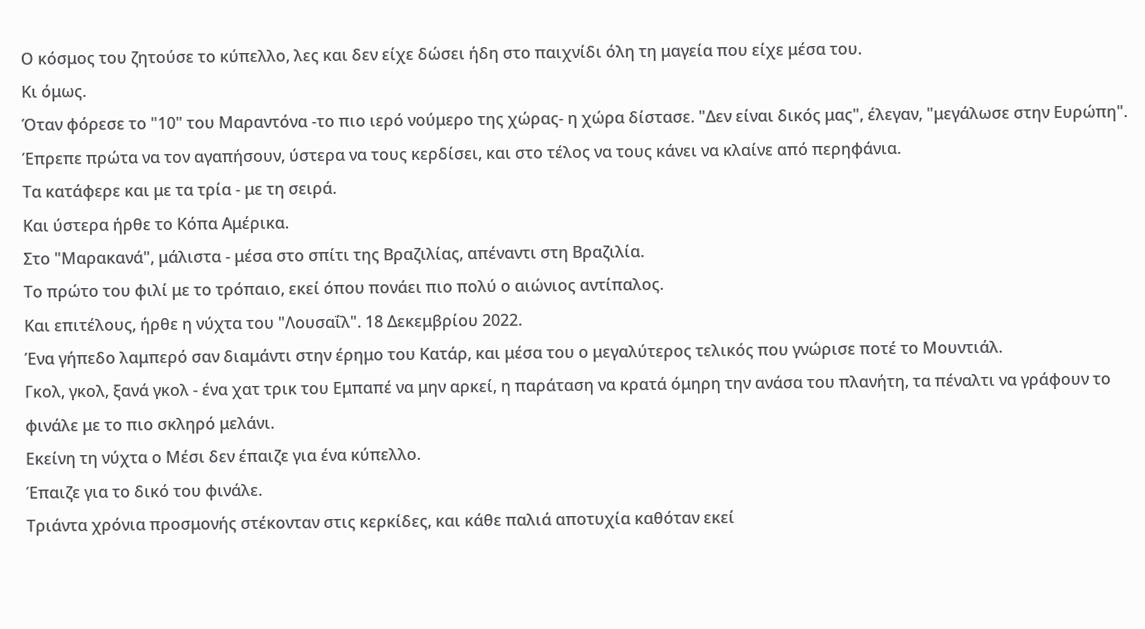Ο κόσμος του ζητούσε το κύπελλο, λες και δεν είχε δώσει ήδη στο παιχνίδι όλη τη μαγεία που είχε μέσα του.
Κι όμως.
Όταν φόρεσε το "10" του Μαραντόνα -το πιο ιερό νούμερο της χώρας- η χώρα δίστασε. "Δεν είναι δικός μας", έλεγαν, "μεγάλωσε στην Ευρώπη". Έπρεπε πρώτα να τον αγαπήσουν, ύστερα να τους κερδίσει, και στο τέλος να τους κάνει να κλαίνε από περηφάνια.
Τα κατάφερε και με τα τρία - με τη σειρά.
Και ύστερα ήρθε το Κόπα Αμέρικα.
Στο "Μαρακανά", μάλιστα - μέσα στο σπίτι της Βραζιλίας, απέναντι στη Βραζιλία.
Το πρώτο του φιλί με το τρόπαιο, εκεί όπου πονάει πιο πολύ ο αιώνιος αντίπαλος.
Και επιτέλους, ήρθε η νύχτα του "Λουσαΐλ". 18 Δεκεμβρίου 2022.
Ένα γήπεδο λαμπερό σαν διαμάντι στην έρημο του Κατάρ, και μέσα του ο μεγαλύτερος τελικός που γνώρισε ποτέ το Μουντιάλ.
Γκολ, γκολ, ξανά γκολ - ένα χατ τρικ του Εμπαπέ να μην αρκεί, η παράταση να κρατά όμηρη την ανάσα του πλανήτη, τα πέναλτι να γράφουν το φινάλε με το πιο σκληρό μελάνι.
Εκείνη τη νύχτα ο Μέσι δεν έπαιζε για ένα κύπελλο.
Έπαιζε για το δικό του φινάλε.
Τριάντα χρόνια προσμονής στέκονταν στις κερκίδες, και κάθε παλιά αποτυχία καθόταν εκεί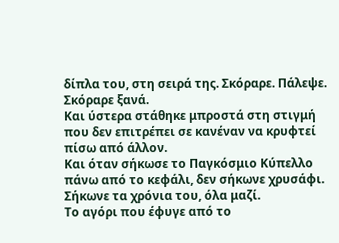δίπλα του, στη σειρά της. Σκόραρε. Πάλεψε.
Σκόραρε ξανά.
Και ύστερα στάθηκε μπροστά στη στιγμή που δεν επιτρέπει σε κανέναν να κρυφτεί πίσω από άλλον.
Και όταν σήκωσε το Παγκόσμιο Κύπελλο πάνω από το κεφάλι, δεν σήκωνε χρυσάφι.
Σήκωνε τα χρόνια του, όλα μαζί.
Το αγόρι που έφυγε από το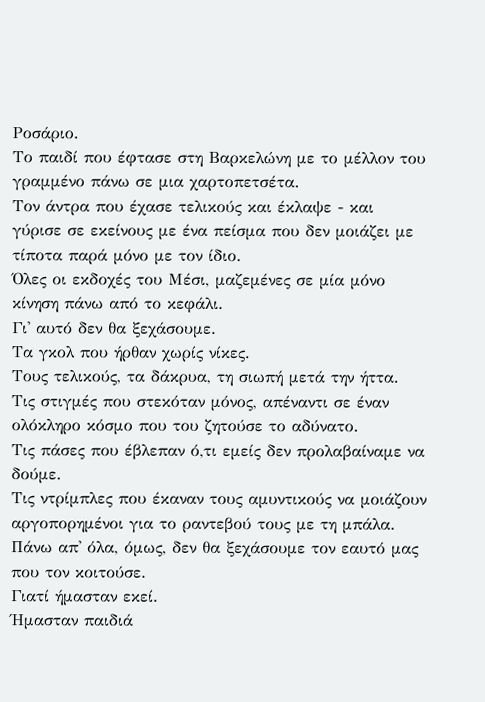Ροσάριο.
Το παιδί που έφτασε στη Βαρκελώνη με το μέλλον του γραμμένο πάνω σε μια χαρτοπετσέτα.
Τον άντρα που έχασε τελικούς και έκλαψε - και γύρισε σε εκείνους με ένα πείσμα που δεν μοιάζει με τίποτα παρά μόνο με τον ίδιο.
Όλες οι εκδοχές του Μέσι, μαζεμένες σε μία μόνο κίνηση πάνω από το κεφάλι.
Γι' αυτό δεν θα ξεχάσουμε.
Τα γκολ που ήρθαν χωρίς νίκες.
Τους τελικούς, τα δάκρυα, τη σιωπή μετά την ήττα.
Τις στιγμές που στεκόταν μόνος, απέναντι σε έναν ολόκληρο κόσμο που του ζητούσε το αδύνατο.
Τις πάσες που έβλεπαν ό,τι εμείς δεν προλαβαίναμε να δούμε.
Τις ντρίμπλες που έκαναν τους αμυντικούς να μοιάζουν αργοπορημένοι για το ραντεβού τους με τη μπάλα.
Πάνω απ' όλα, όμως, δεν θα ξεχάσουμε τον εαυτό μας που τον κοιτούσε.
Γιατί ήμασταν εκεί.
Ήμασταν παιδιά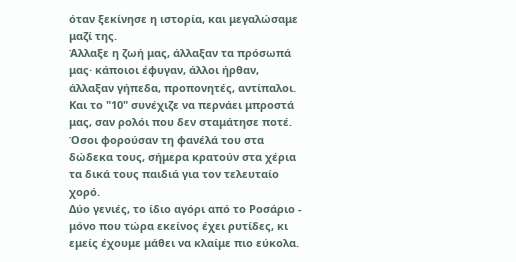όταν ξεκίνησε η ιστορία, και μεγαλώσαμε μαζί της.
Άλλαξε η ζωή μας, άλλαξαν τα πρόσωπά μας· κάποιοι έφυγαν, άλλοι ήρθαν, άλλαξαν γήπεδα, προπονητές, αντίπαλοι.
Και το "10" συνέχιζε να περνάει μπροστά μας, σαν ρολόι που δεν σταμάτησε ποτέ.
Όσοι φορούσαν τη φανέλά του στα δώδεκα τους, σήμερα κρατούν στα χέρια τα δικά τους παιδιά για τον τελευταίο χορό.
Δύο γενιές, το ίδιο αγόρι από το Ροσάριο - μόνο που τώρα εκείνος έχει ρυτίδες, κι εμείς έχουμε μάθει να κλαίμε πιο εύκολα.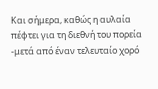Και σήμερα, καθώς η αυλαία πέφτει για τη διεθνή του πορεία -μετά από έναν τελευταίο χορό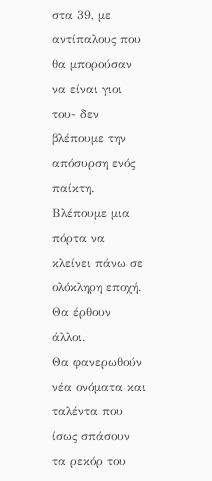στα 39, με αντίπαλους που θα μπορούσαν να είναι γιοι του- δεν βλέπουμε την απόσυρση ενός παίκτη.
Βλέπουμε μια πόρτα να κλείνει πάνω σε ολόκληρη εποχή.
Θα έρθουν άλλοι.
Θα φανερωθούν νέα ονόματα και ταλέντα που ίσως σπάσουν τα ρεκόρ του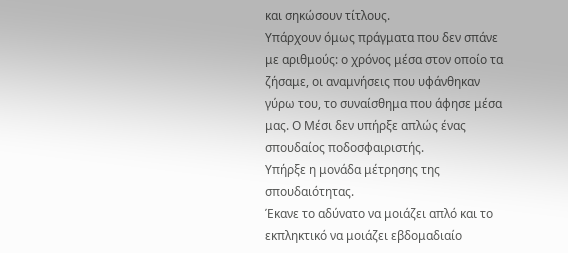και σηκώσουν τίτλους.
Υπάρχουν όμως πράγματα που δεν σπάνε με αριθμούς: ο χρόνος μέσα στον οποίο τα ζήσαμε, οι αναμνήσεις που υφάνθηκαν γύρω του, το συναίσθημα που άφησε μέσα μας. Ο Μέσι δεν υπήρξε απλώς ένας σπουδαίος ποδοσφαιριστής.
Υπήρξε η μονάδα μέτρησης της σπουδαιότητας.
Έκανε το αδύνατο να μοιάζει απλό και το εκπληκτικό να μοιάζει εβδομαδιαίο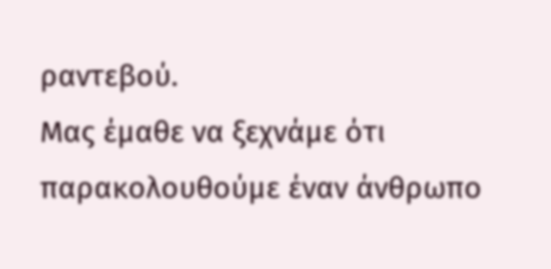ραντεβού.
Μας έμαθε να ξεχνάμε ότι παρακολουθούμε έναν άνθρωπο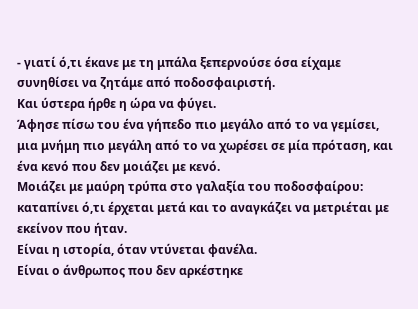- γιατί ό,τι έκανε με τη μπάλα ξεπερνούσε όσα είχαμε συνηθίσει να ζητάμε από ποδοσφαιριστή.
Και ύστερα ήρθε η ώρα να φύγει.
Άφησε πίσω του ένα γήπεδο πιο μεγάλο από το να γεμίσει, μια μνήμη πιο μεγάλη από το να χωρέσει σε μία πρόταση, και ένα κενό που δεν μοιάζει με κενό.
Μοιάζει με μαύρη τρύπα στο γαλαξία του ποδοσφαίρου: καταπίνει ό,τι έρχεται μετά και το αναγκάζει να μετριέται με εκείνον που ήταν.
Είναι η ιστορία, όταν ντύνεται φανέλα.
Είναι ο άνθρωπος που δεν αρκέστηκε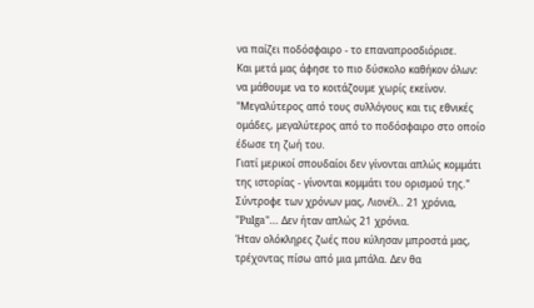να παίζει ποδόσφαιρο - το επαναπροσδιόρισε.
Και μετά μας άφησε το πιο δύσκολο καθήκον όλων: να μάθουμε να το κοιτάζουμε χωρίς εκείνον. "Μεγαλύτερος από τους συλλόγους και τις εθνικές ομάδες, μεγαλύτερος από το ποδόσφαιρο στο οποίο έδωσε τη ζωή του.
Γιατί μερικοί σπουδαίοι δεν γίνονται απλώς κομμάτι της ιστορίας - γίνονται κομμάτι του ορισμού της." Σύντροφε των χρόνων μας, Λιονέλ.. 21 χρόνια, "Pulga"... Δεν ήταν απλώς 21 χρόνια.
Ήταν ολόκληρες ζωές που κύλησαν μπροστά μας, τρέχοντας πίσω από μια μπάλα. Δεν θα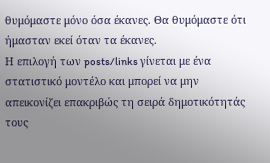θυμόμαστε μόνο όσα έκανες. Θα θυμόμαστε ότι ήμασταν εκεί όταν τα έκανες.
Η επιλογή των posts/links γίνεται με ένα στατιστικό μοντέλο και μπορεί να μην απεικονίζει επακριβώς τη σειρά δημοτικότητάς τους